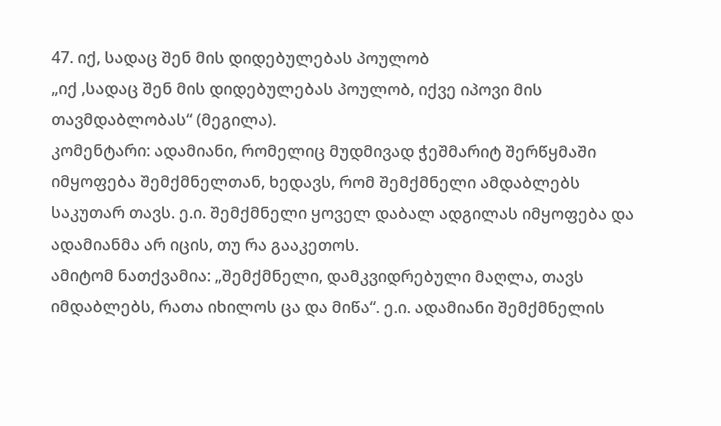47. იქ, სადაც შენ მის დიდებულებას პოულობ
„იქ ,სადაც შენ მის დიდებულებას პოულობ, იქვე იპოვი მის თავმდაბლობას“ (მეგილა).
კომენტარი: ადამიანი, რომელიც მუდმივად ჭეშმარიტ შერწყმაში იმყოფება შემქმნელთან, ხედავს, რომ შემქმნელი ამდაბლებს საკუთარ თავს. ე.ი. შემქმნელი ყოველ დაბალ ადგილას იმყოფება და ადამიანმა არ იცის, თუ რა გააკეთოს.
ამიტომ ნათქვამია: „შემქმნელი, დამკვიდრებული მაღლა, თავს იმდაბლებს, რათა იხილოს ცა და მიწა“. ე.ი. ადამიანი შემქმნელის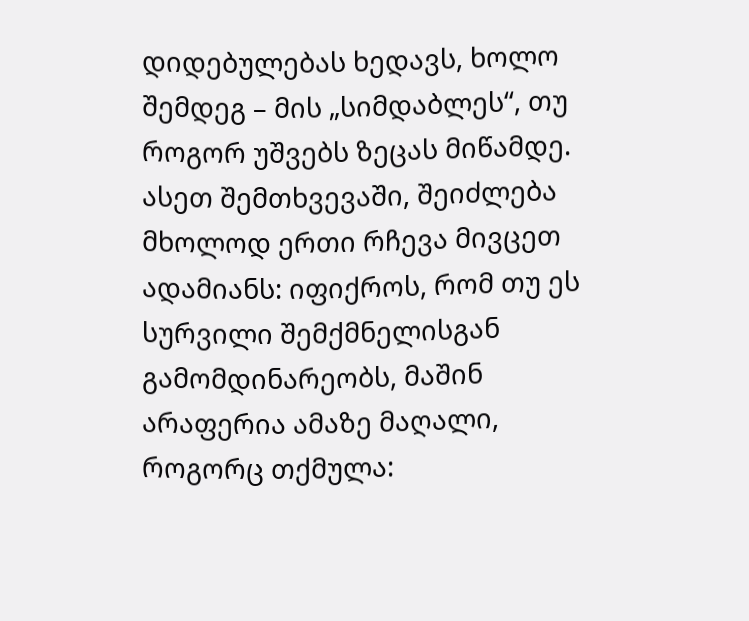დიდებულებას ხედავს, ხოლო შემდეგ – მის „სიმდაბლეს“, თუ როგორ უშვებს ზეცას მიწამდე.
ასეთ შემთხვევაში, შეიძლება მხოლოდ ერთი რჩევა მივცეთ ადამიანს: იფიქროს, რომ თუ ეს სურვილი შემქმნელისგან გამომდინარეობს, მაშინ არაფერია ამაზე მაღალი, როგორც თქმულა: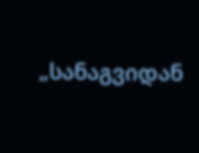„სანაგვიდან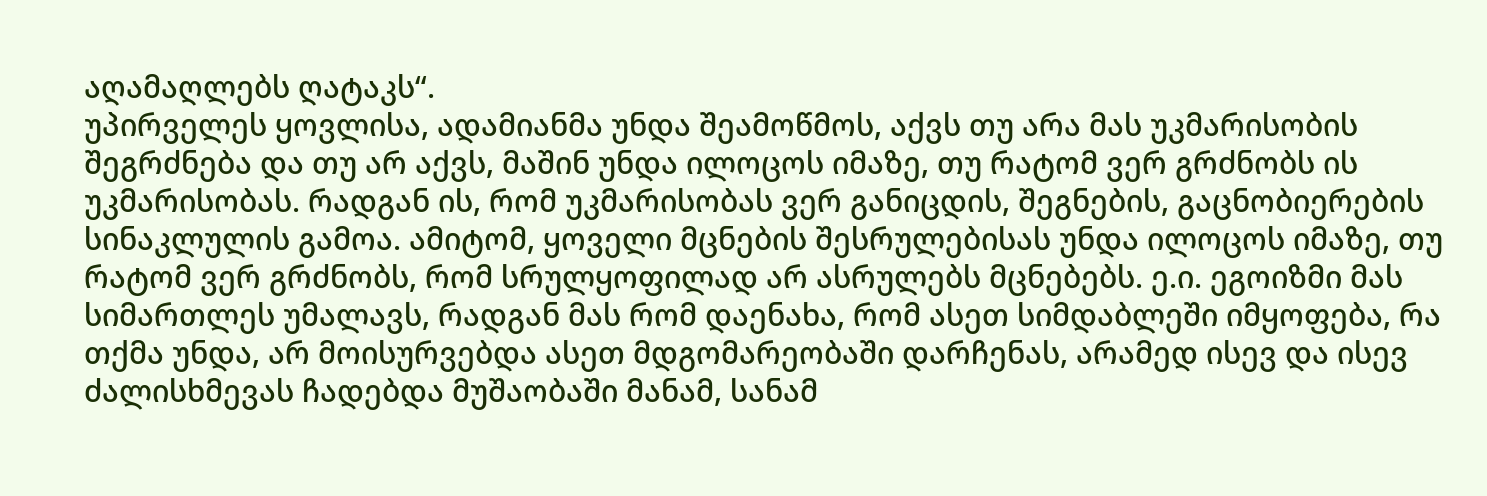აღამაღლებს ღატაკს“.
უპირველეს ყოვლისა, ადამიანმა უნდა შეამოწმოს, აქვს თუ არა მას უკმარისობის შეგრძნება და თუ არ აქვს, მაშინ უნდა ილოცოს იმაზე, თუ რატომ ვერ გრძნობს ის უკმარისობას. რადგან ის, რომ უკმარისობას ვერ განიცდის, შეგნების, გაცნობიერების სინაკლულის გამოა. ამიტომ, ყოველი მცნების შესრულებისას უნდა ილოცოს იმაზე, თუ რატომ ვერ გრძნობს, რომ სრულყოფილად არ ასრულებს მცნებებს. ე.ი. ეგოიზმი მას სიმართლეს უმალავს, რადგან მას რომ დაენახა, რომ ასეთ სიმდაბლეში იმყოფება, რა თქმა უნდა, არ მოისურვებდა ასეთ მდგომარეობაში დარჩენას, არამედ ისევ და ისევ ძალისხმევას ჩადებდა მუშაობაში მანამ, სანამ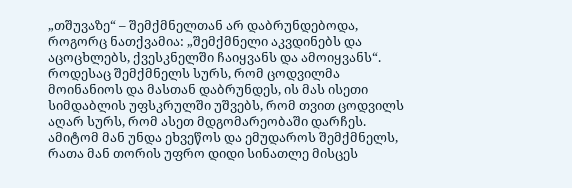„თშუვაზე“ – შემქმნელთან არ დაბრუნდებოდა, როგორც ნათქვამია: „შემქმნელი აკვდინებს და აცოცხლებს, ქვესკნელში ჩაიყვანს და ამოიყვანს“.
როდესაც შემქმნელს სურს, რომ ცოდვილმა მოინანიოს და მასთან დაბრუნდეს, ის მას ისეთი სიმდაბლის უფსკრულში უშვებს, რომ თვით ცოდვილს აღარ სურს, რომ ასეთ მდგომარეობაში დარჩეს. ამიტომ მან უნდა ეხვეწოს და ემუდაროს შემქმნელს, რათა მან თორის უფრო დიდი სინათლე მისცეს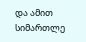და ამით სიმართლე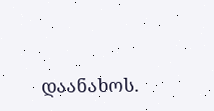დაანახოს.